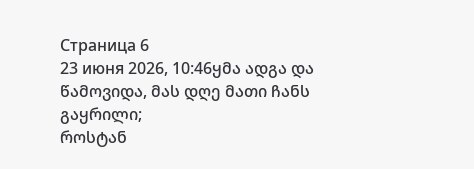Страница 6
23 июня 2026, 10:46ყმა ადგა და წამოვიდა, მას დღე მათი ჩანს გაყრილი;
როსტან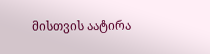მისთვის აატირა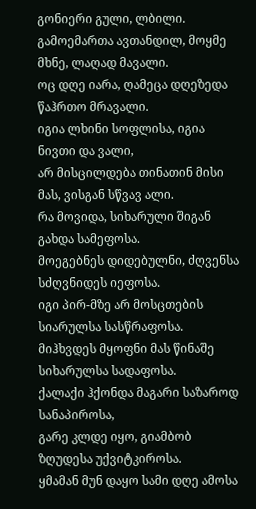გონიერი გული, ლბილი.
გამოემართა ავთანდილ, მოყმე მხნე, ლაღად მავალი.
ოც დღე იარა, ღამეცა დღეზედა წაჰრთო მრავალი.
იგია ლხინი სოფლისა, იგია ნივთი და ვალი,
არ მისცილდება თინათინ მისი მას, ვისგან სწვავ ალი.
რა მოვიდა, სიხარული შიგან გახდა სამეფოსა.
მოეგებნეს დიდებულნი, ძღვენსა სძღვნიდეს იეფოსა.
იგი პირ-მზე არ მოსცთების სიარულსა სასწრაფოსა.
მიჰხვდეს მყოფნი მას წინაშე სიხარულსა სადაფოსა.
ქალაქი ჰქონდა მაგარი საზაროდ სანაპიროსა,
გარე კლდე იყო, გიამბობ ზღუდესა უქვიტკიროსა.
ყმამან მუნ დაყო სამი დღე ამოსა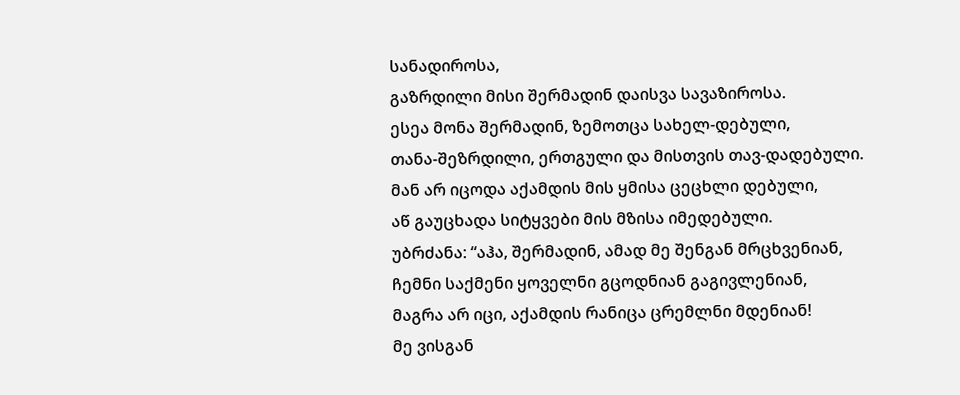სანადიროსა,
გაზრდილი მისი შერმადინ დაისვა სავაზიროსა.
ესეა მონა შერმადინ, ზემოთცა სახელ-დებული,
თანა-შეზრდილი, ერთგული და მისთვის თავ-დადებული.
მან არ იცოდა აქამდის მის ყმისა ცეცხლი დებული,
აწ გაუცხადა სიტყვები მის მზისა იმედებული.
უბრძანა: “აჰა, შერმადინ, ამად მე შენგან მრცხვენიან,
ჩემნი საქმენი ყოველნი გცოდნიან გაგივლენიან,
მაგრა არ იცი, აქამდის რანიცა ცრემლნი მდენიან!
მე ვისგან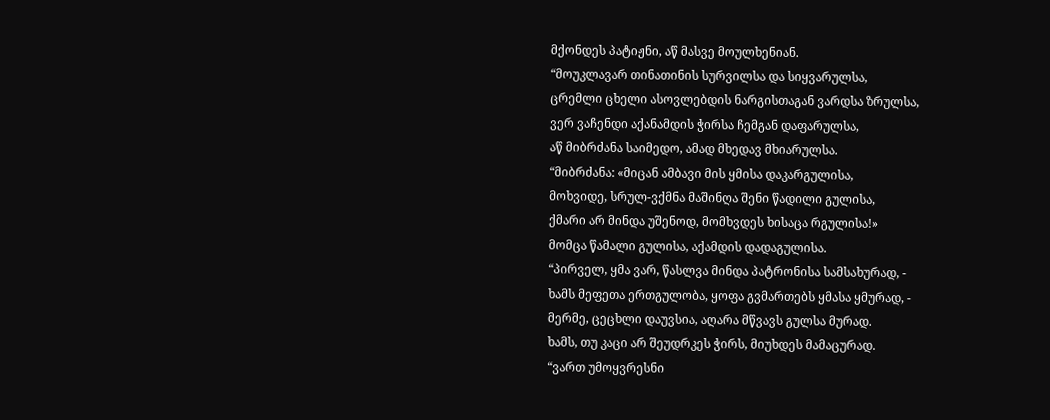მქონდეს პატიჟნი, აწ მასვე მოულხენიან.
“მოუკლავარ თინათინის სურვილსა და სიყვარულსა,
ცრემლი ცხელი ასოვლებდის ნარგისთაგან ვარდსა ზრულსა,
ვერ ვაჩენდი აქანამდის ჭირსა ჩემგან დაფარულსა,
აწ მიბრძანა საიმედო, ამად მხედავ მხიარულსა.
“მიბრძანა: «მიცან ამბავი მის ყმისა დაკარგულისა,
მოხვიდე, სრულ-ვქმნა მაშინღა შენი წადილი გულისა,
ქმარი არ მინდა უშენოდ, მომხვდეს ხისაცა რგულისა!»
მომცა წამალი გულისა, აქამდის დადაგულისა.
“პირველ, ყმა ვარ, წასლვა მინდა პატრონისა სამსახურად, -
ხამს მეფეთა ერთგულობა, ყოფა გვმართებს ყმასა ყმურად, -
მერმე, ცეცხლი დაუვსია, აღარა მწვავს გულსა მურად.
ხამს, თუ კაცი არ შეუდრკეს ჭირს, მიუხდეს მამაცურად.
“ვართ უმოყვრესნი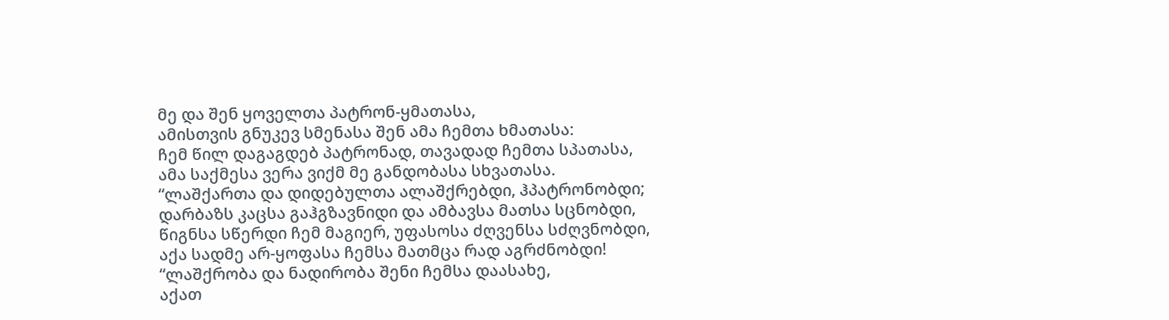მე და შენ ყოველთა პატრონ-ყმათასა,
ამისთვის გნუკევ სმენასა შენ ამა ჩემთა ხმათასა:
ჩემ წილ დაგაგდებ პატრონად, თავადად ჩემთა სპათასა,
ამა საქმესა ვერა ვიქმ მე განდობასა სხვათასა.
“ლაშქართა და დიდებულთა ალაშქრებდი, ჰპატრონობდი;
დარბაზს კაცსა გაჰგზავნიდი და ამბავსა მათსა სცნობდი,
წიგნსა სწერდი ჩემ მაგიერ, უფასოსა ძღვენსა სძღვნობდი,
აქა სადმე არ-ყოფასა ჩემსა მათმცა რად აგრძნობდი!
“ლაშქრობა და ნადირობა შენი ჩემსა დაასახე,
აქათ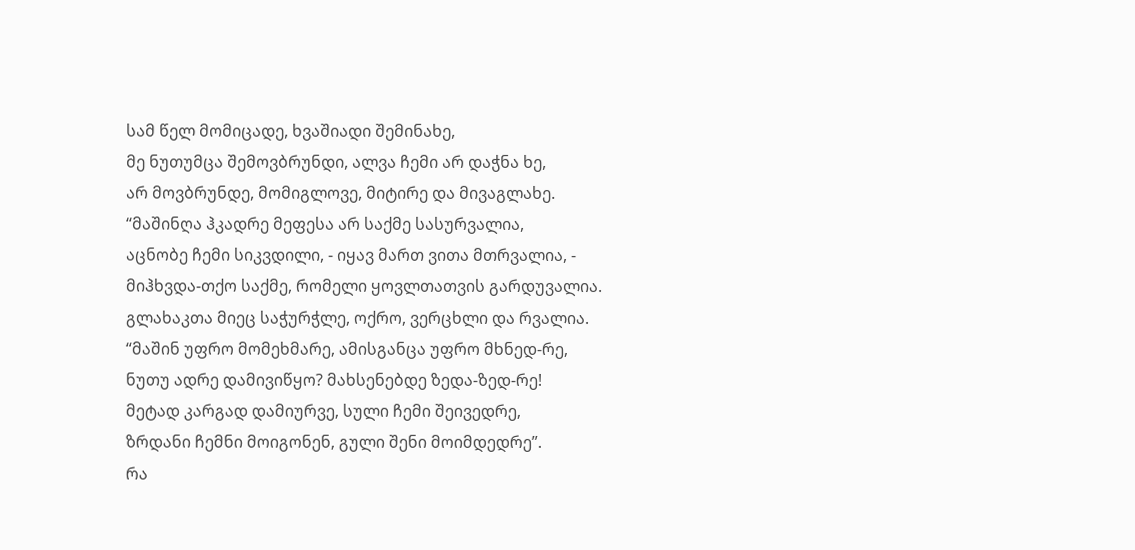სამ წელ მომიცადე, ხვაშიადი შემინახე,
მე ნუთუმცა შემოვბრუნდი, ალვა ჩემი არ დაჭნა ხე,
არ მოვბრუნდე, მომიგლოვე, მიტირე და მივაგლახე.
“მაშინღა ჰკადრე მეფესა არ საქმე სასურვალია,
აცნობე ჩემი სიკვდილი, - იყავ მართ ვითა მთრვალია, -
მიჰხვდა-თქო საქმე, რომელი ყოვლთათვის გარდუვალია.
გლახაკთა მიეც საჭურჭლე, ოქრო, ვერცხლი და რვალია.
“მაშინ უფრო მომეხმარე, ამისგანცა უფრო მხნედ-რე,
ნუთუ ადრე დამივიწყო? მახსენებდე ზედა-ზედ-რე!
მეტად კარგად დამიურვე, სული ჩემი შეივედრე,
ზრდანი ჩემნი მოიგონენ, გული შენი მოიმდედრე”.
რა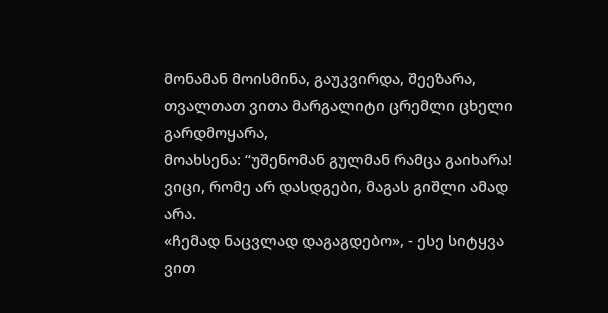მონამან მოისმინა, გაუკვირდა, შეეზარა,
თვალთათ ვითა მარგალიტი ცრემლი ცხელი გარდმოყარა,
მოახსენა: “უშენომან გულმან რამცა გაიხარა!
ვიცი, რომე არ დასდგები, მაგას გიშლი ამად არა.
«ჩემად ნაცვლად დაგაგდებო», - ესე სიტყვა ვით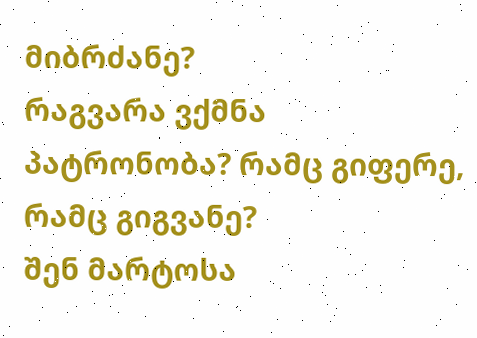მიბრძანე?
რაგვარა ვქმნა პატრონობა? რამც გიფერე, რამც გიგვანე?
შენ მარტოსა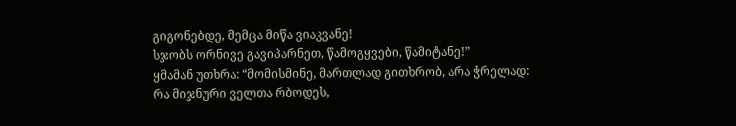გიგონებდე, მემცა მიწა ვიაკვანე!
სჯობს ორნივე გავიპარნეთ, წამოგყვები, წამიტანე!”
ყმამან უთხრა: “მომისმინე, მართლად გითხრობ, არა ჭრელად:
რა მიჯნური ველთა რბოდეს,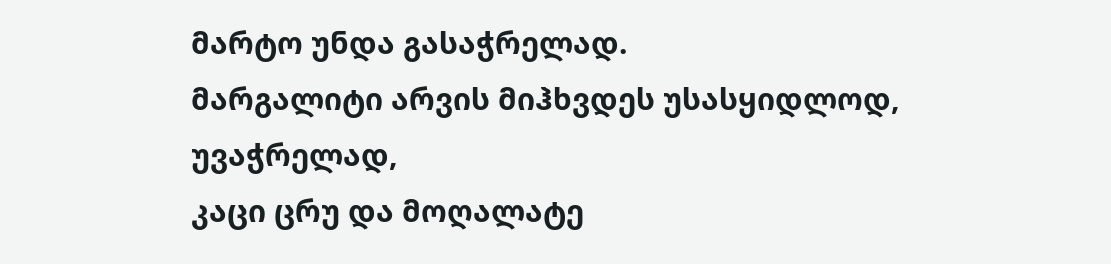მარტო უნდა გასაჭრელად.
მარგალიტი არვის მიჰხვდეს უსასყიდლოდ, უვაჭრელად,
კაცი ცრუ და მოღალატე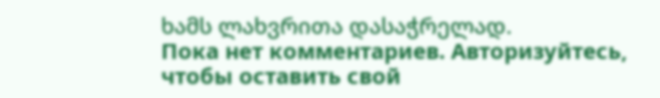ხამს ლახვრითა დასაჭრელად.
Пока нет комментариев. Авторизуйтесь, чтобы оставить свой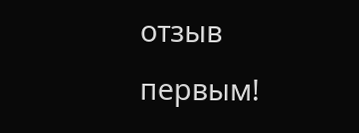отзыв первым!